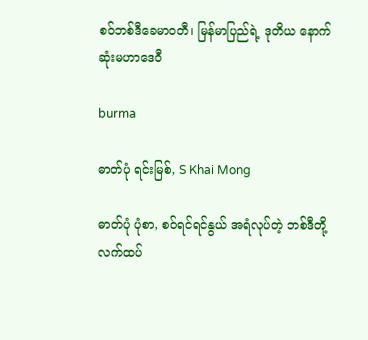စဝ်ဘစ်ဒီခေမာဝတီ၊ မြန်မာပြည်ရဲ့ ဒုတိယ နောက်ဆုံးမဟာဒေဝီ

burma

ဓာတ်ပုံ ရင်းမြစ်, S Khai Mong

ဓာတ်ပုံ ပုံစာ, စဝ်ရင်ရင်နွယ် အရံလုပ်တဲ့ ဘစ်ဒီတို့ လက်ထပ်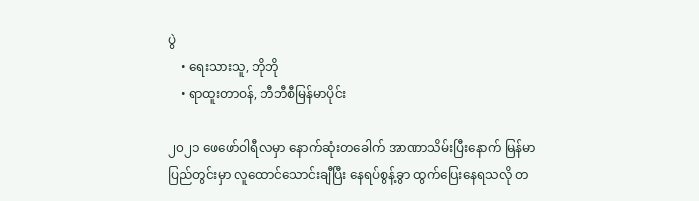ပွဲ
    • ရေးသားသူ, ဘိုဘို
    • ရာထူးတာဝန်, ဘီဘီစီမြန်မာပိုင်း

၂၀၂၁ ဖေဖော်ဝါရီလမှာ နောက်ဆုံးတခေါက် အာဏာသိမ်းပြီးနောက် မြန်မာပြည်တွင်းမှာ လူထောင်သောင်းချီပြီး နေရပ်စွန့်ခွာ ထွက်ပြေးနေရသလို တ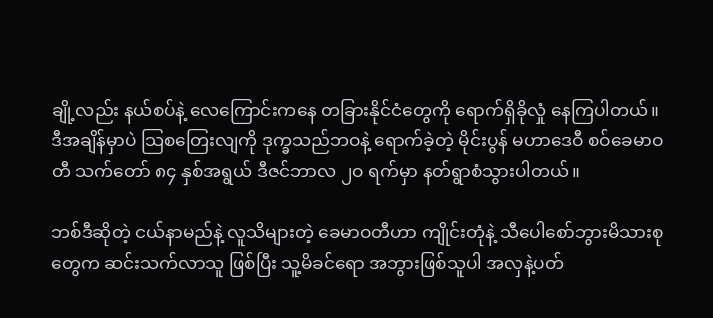ချို့လည်း နယ်စပ်နဲ့ လေကြောင်းကနေ တခြားနိုင်ငံတွေကို ရောက်ရှိခိုလှုံ နေကြပါတယ်။ ဒီအချိန်မှာပဲ သြစတြေးလျကို ဒုက္ခသည်ဘဝနဲ့ ရောက်ခဲ့တဲ့ မိုင်းပွန် မဟာဒေဝီ စဝ်ခေမာဝတီ သက်တော် ၈၄ နှစ်အရွယ် ဒီဇင်ဘာလ ၂ဝ ရက်မှာ နတ်ရွာစံသွားပါတယ်။

ဘစ်ဒီဆိုတဲ့ ငယ်နာမည်နဲ့ လူသိများတဲ့ ခေမာဝတီဟာ ကျိုင်းတုံနဲ့ သီပေါစော်ဘွားမိသားစုတွေက ဆင်းသက်လာသူ ဖြစ်ပြီး သူ့မိခင်ရော အဘွားဖြစ်သူပါ အလှနဲ့ပတ်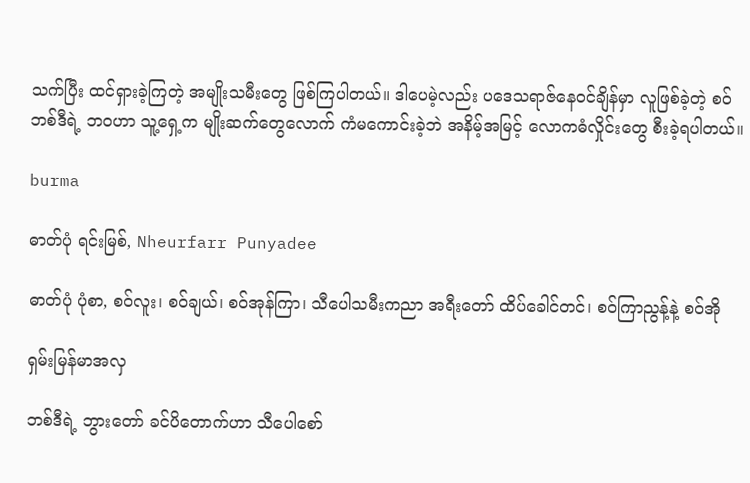သက်ပြီး ထင်ရှားခဲ့ကြတဲ့ အမျိုးသမီးတွေ ဖြစ်ကြပါတယ်။ ဒါပေမဲ့လည်း ပဒေသရာဇ်နေဝင်ချိန်မှာ လူဖြစ်ခဲ့တဲ့ စဝ်ဘစ်ဒီရဲ့ ဘဝဟာ သူ့ရှေ့က မျိုးဆက်တွေလောက် ကံမကောင်းခဲ့ဘဲ အနိမ့်အမြင့် လောကဓံလှိုင်းတွေ စီးခဲ့ရပါတယ်။

burma

ဓာတ်ပုံ ရင်းမြစ်, Nheurfarr Punyadee

ဓာတ်ပုံ ပုံစာ, စဝ်လူး၊ စဝ်ချယ်၊ စဝ်အုန်ကြာ၊ သီပေါသမီးကညာ အရီးတော် ထိပ်ခေါင်တင်၊ စဝ်ကြာညွန့်နဲ့ စဝ်အို

ရှမ်းမြန်မာအလှ

ဘစ်ဒီရဲ့ ဘွားတော် ခင်ပိတောက်ဟာ သီပေါစော်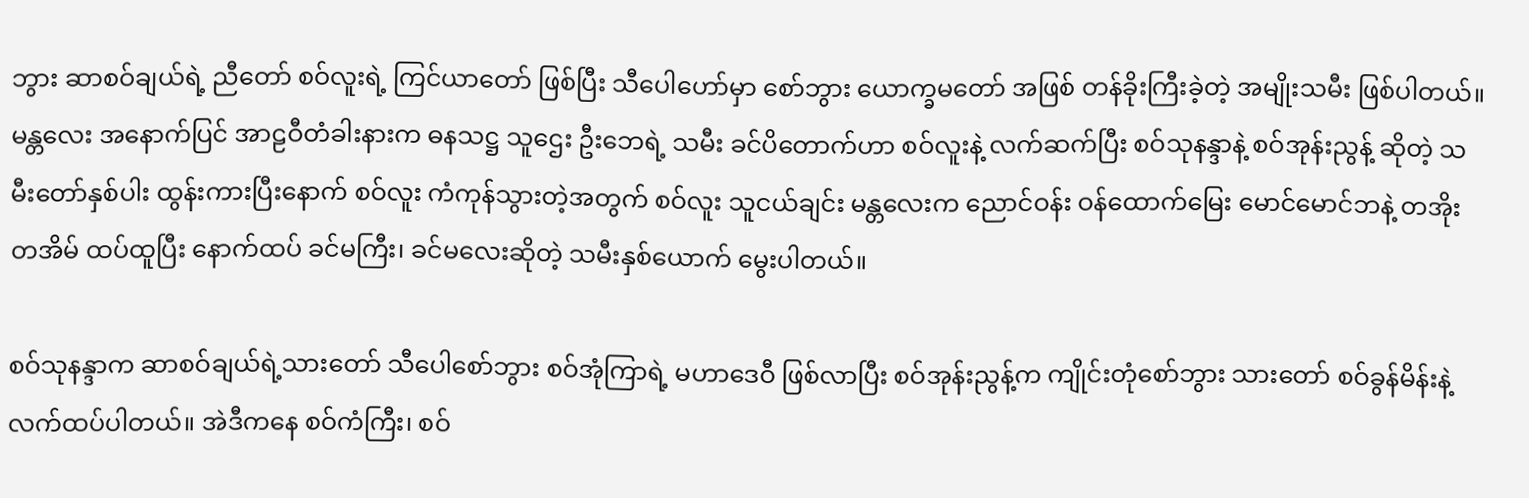ဘွား ဆာစဝ်ချယ်ရဲ့ ညီတော် စဝ်လူးရဲ့ ကြင်ယာတော် ဖြစ်ပြီး သီပေါဟော်မှာ စော်ဘွား ယောက္ခမတော် အဖြစ် တန်ခိုးကြီးခဲ့တဲ့ အမျိုးသမီး ဖြစ်ပါတယ်။ မန္တလေး အနောက်ပြင် အာဠဝီတံခါးနားက ဓနသဋ္ဌ သူဌေး ဦးဘေရဲ့ သမီး ခင်ပိတောက်ဟာ စဝ်လူးနဲ့ လက်ဆက်ပြီး စဝ်သုနန္ဒာနဲ့ စဝ်အုန်းညွန့် ဆိုတဲ့ သမီးတော်နှစ်ပါး ထွန်းကားပြီးနောက် စဝ်လူး ကံကုန်သွားတဲ့အတွက် စဝ်လူး သူငယ်ချင်း မန္တလေးက ညောင်ဝန်း ဝန်ထောက်မြေး မောင်မောင်ဘနဲ့ တအိုးတအိမ် ထပ်ထူပြီး နောက်ထပ် ခင်မကြီး၊ ခင်မလေးဆိုတဲ့ သမီးနှစ်ယောက် မွေးပါတယ်။

စဝ်သုနန္ဒာက ဆာစဝ်ချယ်ရဲ့သားတော် သီပေါစော်ဘွား စဝ်အုံကြာရဲ့ မဟာဒေဝီ ဖြစ်လာပြီး စဝ်အုန်းညွန့်က ကျိုင်းတုံစော်ဘွား သားတော် စဝ်ခွန်မိန်းနဲ့ လက်ထပ်ပါတယ်။ အဲဒီကနေ စဝ်ကံကြီး၊ စဝ်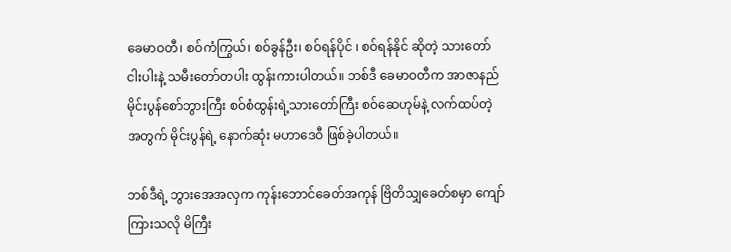ခေမာဝတီ၊ စဝ်ကံကြွယ်၊ စဝ်ခွန်ဦး၊ စဝ်ရန်ပိုင် ၊ စဝ်ရန်နိုင် ဆိုတဲ့ သားတော်ငါးပါးနဲ့ သမီးတော်တပါး ထွန်းကားပါတယ်။ ဘစ်ဒီ ခေမာဝတီက အာဇာနည် မိုင်းပွန်စော်ဘွားကြီး စဝ်စံထွန်းရဲ့သားတော်ကြီး စဝ်ဆေဟုမ်နဲ့ လက်ထပ်တဲ့အတွက် မိုင်းပွန်ရဲ့ နောက်ဆုံး မဟာဒေဝီ ဖြစ်ခဲ့ပါတယ်။

ဘစ်ဒီရဲ့ ဘွားအေအလှက ကုန်းဘောင်ခေတ်အကုန် ဗြိတိသျှခေတ်စမှာ ကျော်ကြားသလို မိကြီး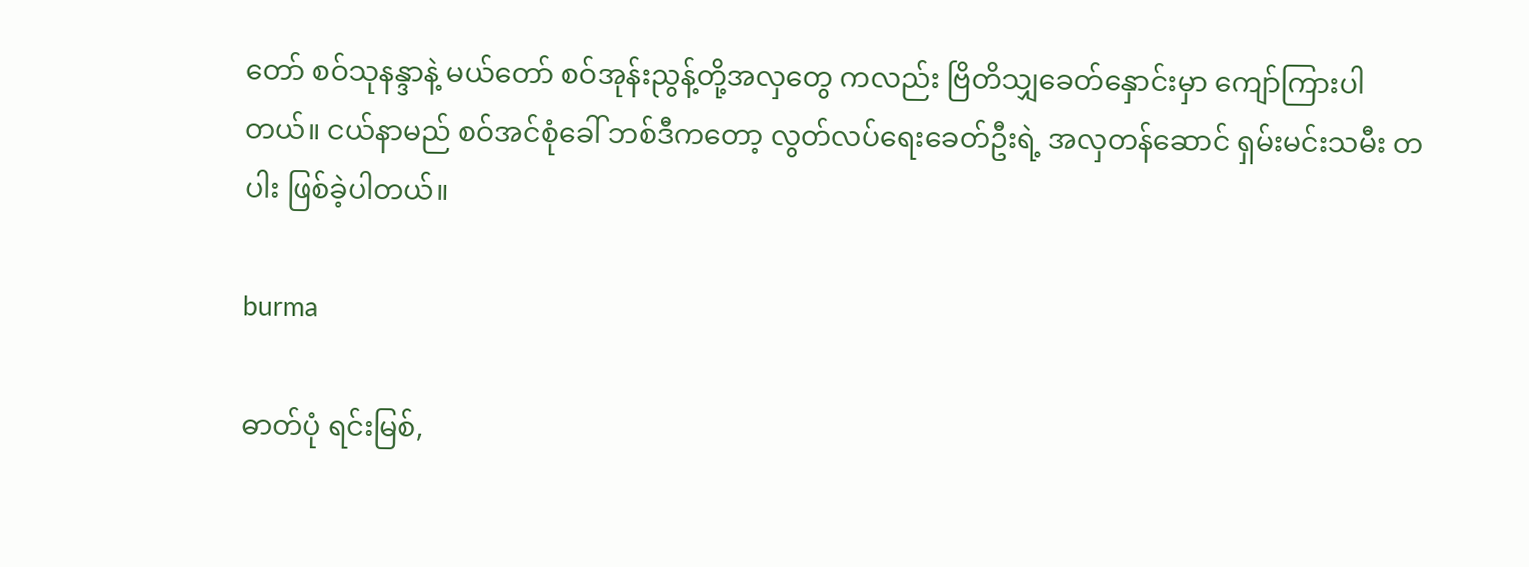တော် စဝ်သုနန္ဒာနဲ့ မယ်တော် စဝ်အုန်းညွန့်တို့အလှတွေ ကလည်း ဗြိတိသျှခေတ်နှောင်းမှာ ကျော်ကြားပါတယ်။ ငယ်နာမည် စဝ်အင်စုံခေါ် ဘစ်ဒီကတော့ လွတ်လပ်ရေးခေတ်ဦးရဲ့ အလှတန်ဆောင် ရှမ်းမင်းသမီး တပါး ဖြစ်ခဲ့ပါတယ်။

burma

ဓာတ်ပုံ ရင်းမြစ်,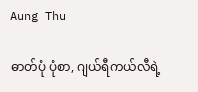Aung Thu

ဓာတ်ပုံ ပုံစာ, ဂျယ်ရီကယ်လီရဲ့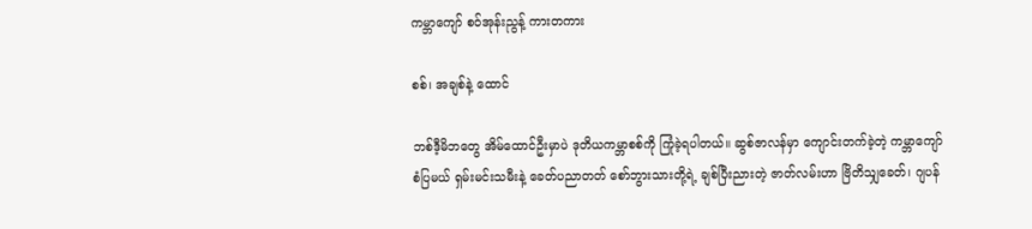ကမ္ဘာကျော် စဝ်အုန်းညွန့် ကားတကား

စစ်၊ အချစ်နဲ့ ထောင်

ဘစ်ဒီ့မိဘတွေ အိမ်ထောင်ဦးမှာပဲ ဒုတိယကမ္ဘာစစ်ကို ကြုံခဲ့ရပါတယ်။ ဆွစ်ဇာလန်မှာ ကျောင်းတက်ခဲ့တဲ့ ကမ္ဘာကျော် စံပြမယ် ရှမ်းမင်းသမီးနဲ့ ခေတ်ပညာတတ် စော်ဘွားသားတို့ရဲ့ ချစ်ပြီးညားတဲ့ ဇာတ်လမ်းဟာ ဗြိတိသျှခေတ်၊ ဂျပန်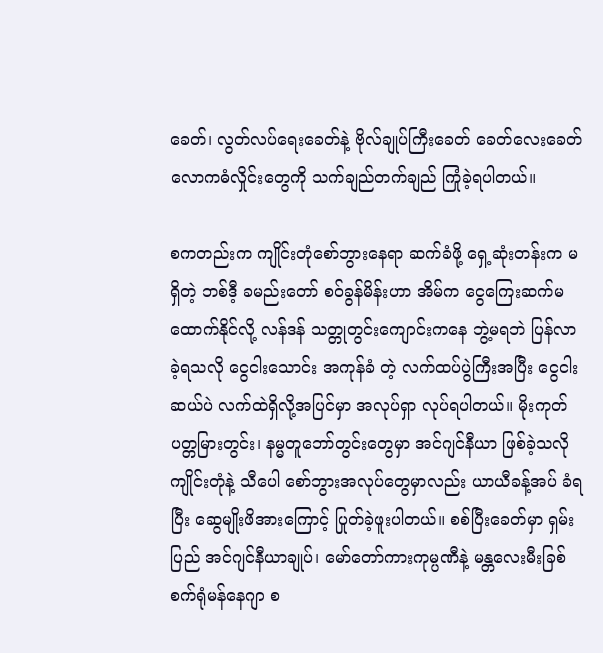ခေတ်၊ လွတ်လပ်ရေးခေတ်နဲ့ ဗိုလ်ချုပ်ကြီးခေတ် ခေတ်လေးခေတ် လောကဓံလှိုင်းတွေကို သက်ချည်တက်ချည် ကြုံခဲ့ရပါတယ်။

စကတည်းက ကျိုင်းတုံစော်ဘွားနေရာ ဆက်ခံဖို့ ရှေ့ဆုံးတန်းက မရှိတဲ့ ဘစ်ဒီ့ ခမည်းတော် စဝ်ခွန်မိန်းဟာ အိမ်က ငွေကြေးဆက်မထောက်နိုင်လို့ လန်ဒန် သတ္တုတွင်းကျောင်းကနေ ဘွဲ့မရဘဲ ပြန်လာခဲ့ရသလို ငွေငါးသောင်း အကုန်ခံ တဲ့ လက်ထပ်ပွဲကြီးအပြီး ငွေငါးဆယ်ပဲ လက်ထဲရှိလို့အပြင်မှာ အလုပ်ရှာ လုပ်ရပါတယ်။ မိုးကုတ်ပတ္တမြားတွင်း၊ နမ္မတူဘော်တွင်းတွေမှာ အင်ဂျင်နီယာ ဖြစ်ခဲ့သလို ကျိုင်းတုံနဲ့ သီပေါ စော်ဘွားအလုပ်တွေမှာလည်း ယာယီခန့်အပ် ခံရပြီး ဆွေမျိုးဖိအားကြောင့် ပြုတ်ခဲ့ဖူးပါတယ်။ စစ်ပြီးခေတ်မှာ ရှမ်းပြည် အင်ဂျင်နီယာချုပ်၊ မော်တော်ကားကုမ္ပဏီနဲ့ မန္တလေးမီးခြစ်စက်ရုံမန်နေဂျာ စ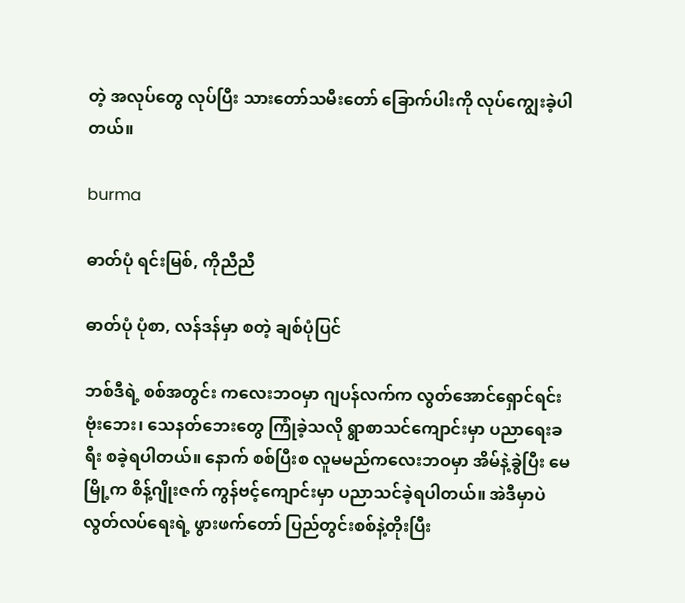တဲ့ အလုပ်တွေ လုပ်ပြီး သားတော်သမီးတော် ခြောက်ပါးကို လုပ်ကျွေးခဲ့ပါတယ်။

burma

ဓာတ်ပုံ ရင်းမြစ်, ကိုညီညီ

ဓာတ်ပုံ ပုံစာ, လန်ဒန်မှာ စတဲ့ ချစ်ပုံပြင်

ဘစ်ဒီရဲ့ စစ်အတွင်း ကလေးဘဝမှာ ဂျပန်လက်က လွတ်အောင်ရှောင်ရင်း ဗုံးဘေး၊ သေနတ်ဘေးတွေ ကြုံခဲ့သလို ရွာစာသင်ကျောင်းမှာ ပညာရေးခရီး စခဲ့ရပါတယ်။ နောက် စစ်ပြီးစ လူမမည်ကလေးဘဝမှာ အိမ်နဲ့ခွဲပြီး မေမြို့က စိန့်ဂျိုးဇက် ကွန်ဗင့်ကျောင်းမှာ ပညာသင်ခဲ့ရပါတယ်။ အဲဒီမှာပဲ လွတ်လပ်ရေးရဲ့ ဖွားဖက်တော် ပြည်တွင်းစစ်နဲ့တိုးပြီး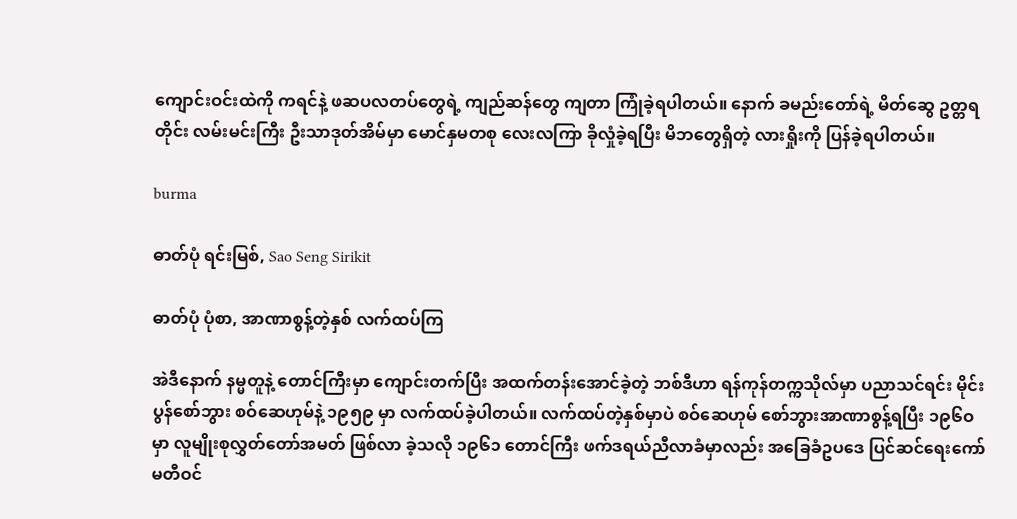ကျောင်းဝင်းထဲကို ကရင်နဲ့ ဖဆပလတပ်တွေရဲ့ ကျည်ဆန်တွေ ကျတာ ကြုံခဲ့ရပါတယ်။ နောက် ခမည်းတော်ရဲ့ မိတ်ဆွေ ဥတ္တရတိုင်း လမ်းမင်းကြီး ဦးသာဒုတ်အိမ်မှာ မောင်နှမတစု လေးလကြာ ခိုလှုံခဲ့ရပြီး မိဘတွေရှိတဲ့ လားရှိုးကို ပြန်ခဲ့ရပါတယ်။

burma

ဓာတ်ပုံ ရင်းမြစ်, Sao Seng Sirikit

ဓာတ်ပုံ ပုံစာ, အာဏာစွန့်တဲ့နှစ် လက်ထပ်ကြ

အဲဒီနောက် နမ္မတူနဲ့ တောင်ကြီးမှာ ကျောင်းတက်ပြီး အထက်တန်းအောင်ခဲ့တဲ့ ဘစ်ဒီဟာ ရန်ကုန်တက္ကသိုလ်မှာ ပညာသင်ရင်း မိုင်းပွန်စော်ဘွား စဝ်ဆေဟုမ်နဲ့ ၁၉၅၉ မှာ လက်ထပ်ခဲ့ပါတယ်။ လက်ထပ်တဲ့နှစ်မှာပဲ စဝ်ဆေဟုမ် စော်ဘွားအာဏာစွန့်ရပြီး ၁၉၆ဝ မှာ လူမျိုးစုလွှတ်တော်အမတ် ဖြစ်လာ ခဲ့သလို ၁၉၆၁ တောင်ကြီး ဖက်ဒရယ်ညီလာခံမှာလည်း အခြေခံဥပဒေ ပြင်ဆင်ရေးကော်မတီဝင်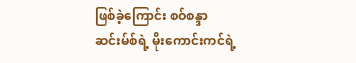ဖြစ်ခဲ့ကြောင်း စဝ်စန္ဒာဆင်းမ်စ်ရဲ့ မိုးကောင်းကင်ရဲ့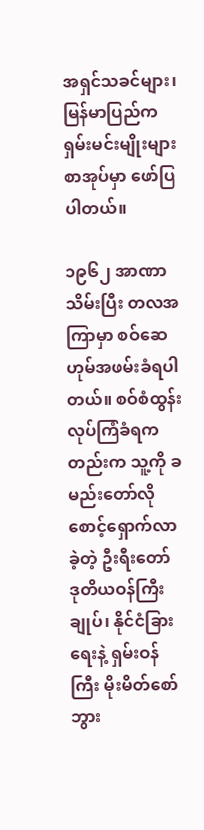အရှင်သခင်များ၊ မြန်မာပြည်က ရှမ်းမင်းမျိုးများ စာအုပ်မှာ ဖော်ပြပါတယ်။

၁၉၆၂ အာဏာသိမ်းပြီး တလအကြာမှာ စဝ်ဆေဟုမ်အဖမ်းခံရပါတယ်။ စဝ်စံထွန်း လုပ်ကြံခံရကတည်းက သူ့ကို ခမည်းတော်လို စောင့်ရှောက်လာခဲ့တဲ့ ဦးရီးတော် ဒုတိယဝန်ကြီးချုပ်၊ နိုင်ငံခြားရေးနဲ့ ရှမ်းဝန်ကြီး မိုးမိတ်စော်ဘွား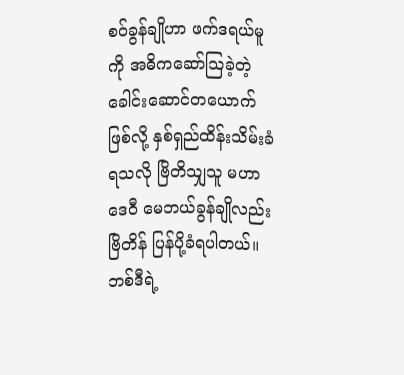စဝ်ခွန်ချိုဟာ ဖက်ဒရယ်မူကို အဓိကဆော်သြခဲ့တဲ့ ခေါင်းဆောင်တယောက် ဖြစ်လို့ နှစ်ရှည်ထိန်းသိမ်းခံရသလို ဗြိတိသျှသူ မဟာဒေဝီ မေဘယ်ခွန်ချိုလည်း ဗြိတိန် ပြန်ပို့ခံရပါတယ်။ ဘစ်ဒီရဲ့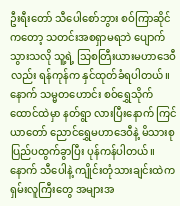ဦးရီးတော် သီပေါစော်ဘွား စဝ်ကြာဆိုင် ကတော့ သတင်းအစရှာမရဘဲ ပျောက်သွားသလို သူ့ရဲ့ သြစတြီးယားမဟာဒေဝီလည်း ရန်ကုန်က နှင်ထုတ်ခံရပါတယ်။ နောက် သမ္မတဟောင်း စဝ်ရွှေသိုက် ထောင်ထဲမှာ နတ်ရွာ လားပြီးနောက် ကြင်ယာတော် ညောင်ရွှေမဟာဒေဝီနဲ့ မိသားစု ပြည်ပထွက်ခွာပြီး ပုန်ကန်ပါတယ်။ နောက် သီပေါနဲ့ ကျိုင်းတုံသားချင်းထဲက ရှမ်းလူကြီးတွေ အများအ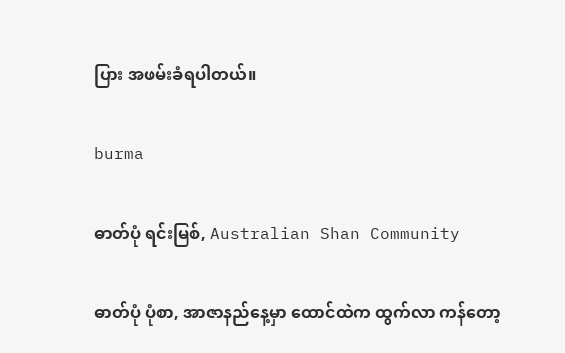ပြား အဖမ်းခံရပါတယ်။

burma

ဓာတ်ပုံ ရင်းမြစ်, Australian Shan Community

ဓာတ်ပုံ ပုံစာ, အာဇာနည်နေ့မှာ ထောင်ထဲက ထွက်လာ ကန်တော့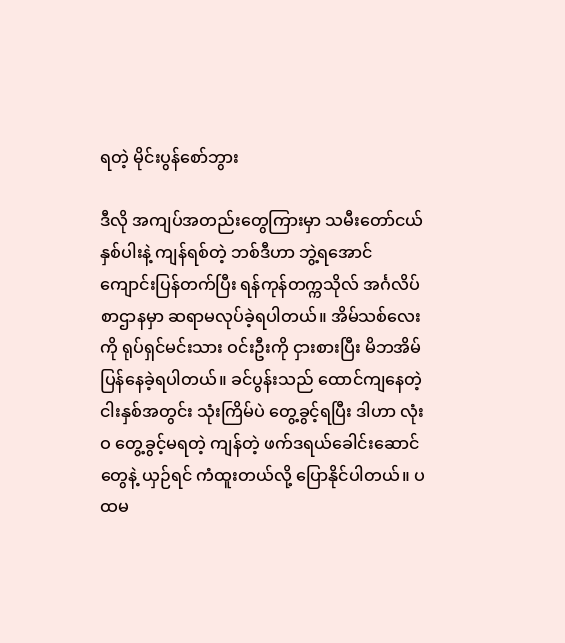ရတဲ့ မိုင်းပွန်စော်ဘွား

ဒီလို အကျပ်အတည်းတွေကြားမှာ သမီးတော်ငယ်နှစ်ပါးနဲ့ ကျန်ရစ်တဲ့ ဘစ်ဒီဟာ ဘွဲ့ရအောင် ကျောင်းပြန်တက်ပြီး ရန်ကုန်တက္ကသိုလ် အင်္ဂလိပ်စာဌာနမှာ ဆရာမလုပ်ခဲ့ရပါတယ်။ အိမ်သစ်လေးကို ရုပ်ရှင်မင်းသား ဝင်းဦးကို ငှားစားပြီး မိဘအိမ် ပြန်နေခဲ့ရပါတယ်။ ခင်ပွန်းသည် ထောင်ကျနေတဲ့ ငါးနှစ်အတွင်း သုံးကြိမ်ပဲ တွေ့ခွင့်ရပြီး ဒါဟာ လုံးဝ တွေ့ခွင့်မရတဲ့ ကျန်တဲ့ ဖက်ဒရယ်ခေါင်းဆောင်တွေနဲ့ ယှဉ်ရင် ကံထူးတယ်လို့ ပြောနိုင်ပါတယ်။ ပထမ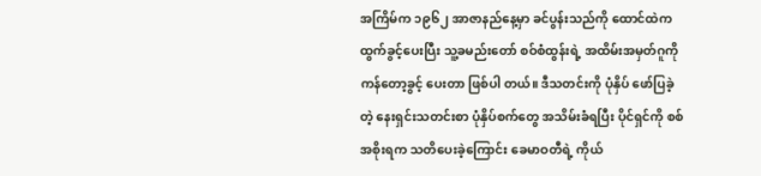အကြိမ်က ၁၉၆၂ အာဇာနည်နေ့မှာ ခင်ပွန်းသည်ကို ထောင်ထဲက ထွက်ခွင့်ပေးပြီး သူ့ခမည်းတော် စဝ်စံထွန်းရဲ့ အထိမ်းအမှတ်ဂူကို ကန်တော့ခွင့် ပေးတာ ဖြစ်ပါ တယ်။ ဒီသတင်းကို ပုံနှိပ် ဖော်ပြခဲ့တဲ့ နေးရှင်းသတင်းစာ ပုံနှိပ်စက်တွေ အသိမ်းခံရပြီး ပိုင်ရှင်ကို စစ်အစိုးရက သတိပေးခဲ့ကြောင်း ခေမာဝတီရဲ့ ကိုယ်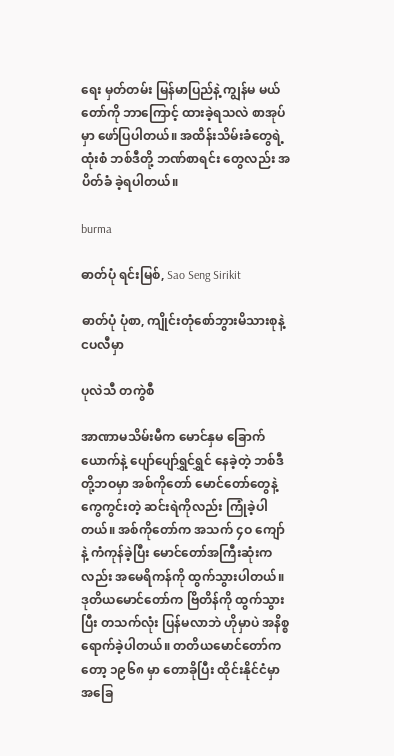ရေး မှတ်တမ်း မြန်မာပြည်နဲ့ ကျွန်မ မယ်တော်ကို ဘာကြောင့် ထားခဲ့ရသလဲ စာအုပ်မှာ ဖော်ပြပါတယ်။ အထိန်းသိမ်းခံတွေရဲ့ထုံးစံ ဘစ်ဒီတို့ ဘဏ်စာရင်း တွေလည်း အပိတ်ခံ ခဲ့ရပါတယ်။

burma

ဓာတ်ပုံ ရင်းမြစ်, Sao Seng Sirikit

ဓာတ်ပုံ ပုံစာ, ကျိုင်းတုံစော်ဘွားမိသားစုနဲ့ ငပလီမှာ

ပုလဲသီ တကွဲစီ

အာဏာမသိမ်းမီက မောင်နှမ ခြောက်ယောက်နဲ့ ပျော်ပျော်ရွှင်ရွှင် နေခဲ့တဲ့ ဘစ်ဒီတို့ဘဝမှာ အစ်ကိုတော် မောင်တော်တွေနဲ့ ကွေကွင်းတဲ့ ဆင်းရဲကိုလည်း ကြုံခဲ့ပါတယ်။ အစ်ကိုတော်က အသက် ၄ဝ ကျော်နဲ့ ကံကုန်ခဲ့ပြီး မောင်တော်အကြီးဆုံးကလည်း အမေရိကန်ကို ထွက်သွားပါတယ်။ ဒုတိယမောင်တော်က ဗြိတိန်ကို ထွက်သွားပြီး တသက်လုံး ပြန်မလာဘဲ ဟိုမှာပဲ အနိစ္စရောက်ခဲ့ပါတယ်။ တတိယမောင်တော်ကတော့ ၁၉၆၈ မှာ တောခိုပြီး ထိုင်းနိုင်ငံမှာ အခြေ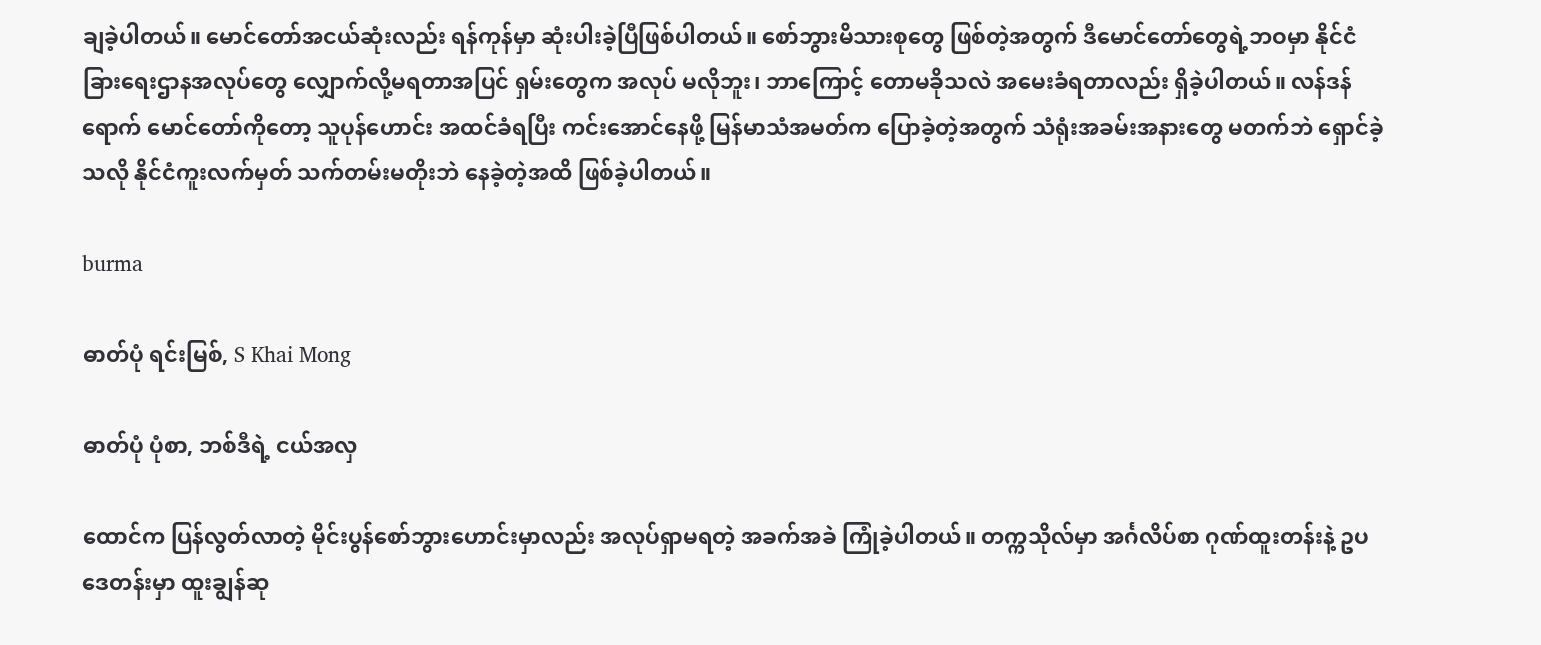ချခဲ့ပါတယ်။ မောင်တော်အငယ်ဆုံးလည်း ရန်ကုန်မှာ ဆုံးပါးခဲ့ပြီဖြစ်ပါတယ်။ စော်ဘွားမိသားစုတွေ ဖြစ်တဲ့အတွက် ဒီမောင်တော်တွေရဲ့ဘဝမှာ နိုင်ငံခြားရေးဌာနအလုပ်တွေ လျှောက်လို့မရတာအပြင် ရှမ်းတွေက အလုပ် မလိုဘူး၊ ဘာကြောင့် တောမခိုသလဲ အမေးခံရတာလည်း ရှိခဲ့ပါတယ်။ လန်ဒန်ရောက် မောင်တော်ကိုတော့ သူပုန်ဟောင်း အထင်ခံရပြီး ကင်းအောင်နေဖို့ မြန်မာသံအမတ်က ပြောခဲ့တဲ့အတွက် သံရုံးအခမ်းအနားတွေ မတက်ဘဲ ရှောင်ခဲ့သလို နိုင်ငံကူးလက်မှတ် သက်တမ်းမတိုးဘဲ နေခဲ့တဲ့အထိ ဖြစ်ခဲ့ပါတယ်။

burma

ဓာတ်ပုံ ရင်းမြစ်, S Khai Mong

ဓာတ်ပုံ ပုံစာ, ဘစ်ဒီရဲ့ ငယ်အလှ

ထောင်က ပြန်လွတ်လာတဲ့ မိုင်းပွန်စော်ဘွားဟောင်းမှာလည်း အလုပ်ရှာမရတဲ့ အခက်အခဲ ကြုံခဲ့ပါတယ်။ တက္ကသိုလ်မှာ အင်္ဂလိပ်စာ ဂုဏ်ထူးတန်းနဲ့ ဥပဒေတန်းမှာ ထူးချွန်ဆု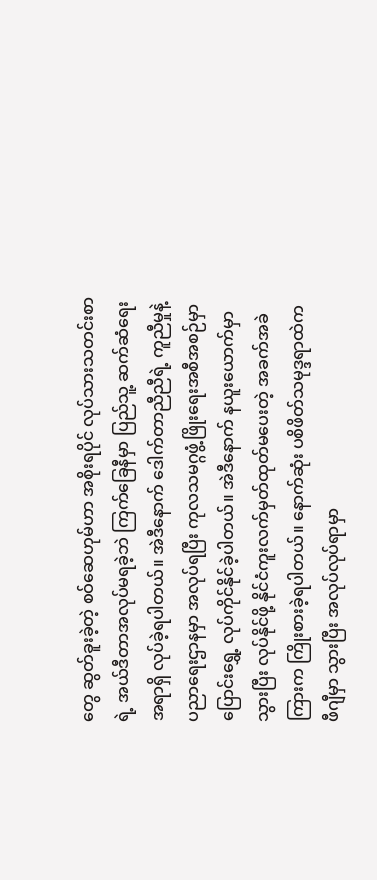တွေ ဆွတ်ခူးခဲ့တဲ့ စဝ်ဆေဟုမ်ဟာ အစိုးရပိုင် လုပ်သားသတင်းစာရဲ့ အယ်ဒီတာအလုပ်မရခဲ့ဘဲ ကြက်ခြေနီမှာ ပြည်သူ့ ဆက်ဆံရေး အရာရှိ လုပ်ခဲ့ရပါတယ်။ အဲဒီနောက် ဒေါက်တာညီညီရဲ့ ကူညီမှုနဲ့ ပညာရေးဌာနမှာ အလုပ်ရပြီး ကုလသမဂ္ဂဖွံ့ဖြိုးရေးအစီအစဉ်မှာ ပြောင်းရွှေ့ လုပ်ကိုင်နိုင်ခဲ့ပါတယ်။ အဲဒီနောက် နယူးယောက်မှာ သွားပြီး လုပ်နိုင်ဖို့ နိုင်ငံကူးလက်မှတ်ထုတ်မပေးတဲ့ အခက်အခဲကြားက ကြိုးစားခဲ့ရပါတယ်။ နောက်ဆုံး ပစိဖိတ်သမုဒ္ဒရာထဲက ဖီဂျီမှာ သွားပြီး အလုပ်လုပ်ရာမှာ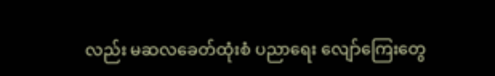လည်း မဆလခေတ်ထုံးစံ ပညာရေး လျော်ကြေးတွေ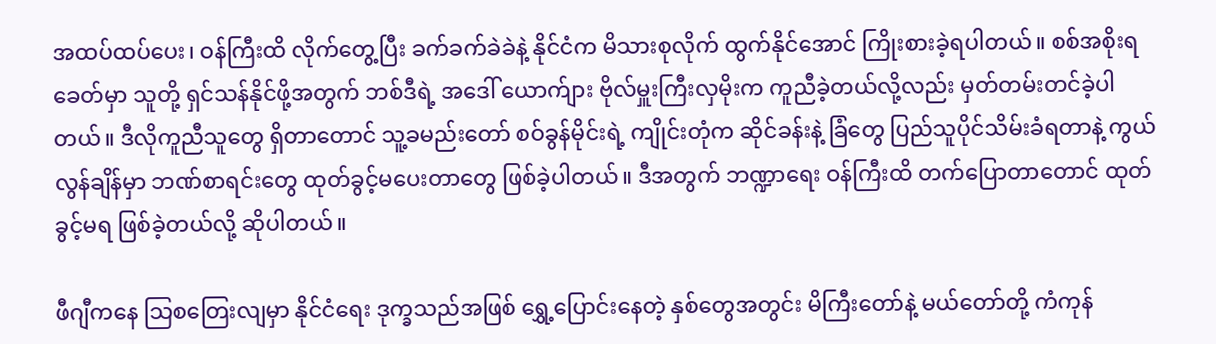အထပ်ထပ်ပေး၊ ဝန်ကြီးထိ လိုက်တွေ့ပြီး ခက်ခက်ခဲခဲနဲ့ နိုင်ငံက မိသားစုလိုက် ထွက်နိုင်အောင် ကြိုးစားခဲ့ရပါတယ်။ စစ်အစိုးရခေတ်မှာ သူတို့ ရှင်သန်နိုင်ဖို့အတွက် ဘစ်ဒီရဲ့ အဒေါ် ယောက်ျား ဗိုလ်မှူးကြီးလှမိုးက ကူညီခဲ့တယ်လို့လည်း မှတ်တမ်းတင်ခဲ့ပါတယ်။ ဒီလိုကူညီသူတွေ ရှိတာတောင် သူ့ခမည်းတော် စဝ်ခွန်မိုင်းရဲ့ ကျိုင်းတုံက ဆိုင်ခန်းနဲ့ ခြံတွေ ပြည်သူပိုင်သိမ်းခံရတာနဲ့ ကွယ်လွန်ချိန်မှာ ဘဏ်စာရင်းတွေ ထုတ်ခွင့်မပေးတာတွေ ဖြစ်ခဲ့ပါတယ်။ ဒီအတွက် ဘဏ္ဍာရေး ဝန်ကြီးထိ တက်ပြောတာတောင် ထုတ်ခွင့်မရ ဖြစ်ခဲ့တယ်လို့ ဆိုပါတယ်။

ဖီဂျီကနေ သြစတြေးလျမှာ နိုင်ငံရေး ဒုက္ခသည်အဖြစ် ရွှေ့ပြောင်းနေတဲ့ နှစ်တွေအတွင်း မိကြီးတော်နဲ့ မယ်တော်တို့ ကံကုန်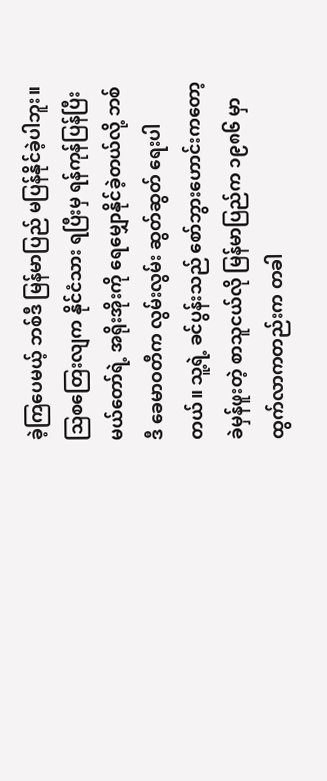ခဲ့ကြပေမယ့် ဘစ်ဒီ မြန်မာပြည် မပြန်နိုင်ခဲ့ပါဘူး။ သြစတြေးလျက နိုင်ငံသား ရပြီးမှ ရန်ကုန်ပြန်ပြီး မယ်တော်ရဲ့ အရိုးအိုးကို ရေမျှောနိုင်ခဲ့တယ်လို့ ဘစ်ဒီ ခေမာဝတီက လွမ်းလွမ်း ဆွတ်ဆွတ် ရေးပါတယ်။ သူ့ရဲ့ ခင်ပွန်းသည် စော်ဘွားဟောင်းကတော့ ခဲမှန်ဖူးတဲ့ စာသူငယ်လို မြန်မာပြည်က ၁၉၈၆ မှာ ထွက်လာကတည်းက တခါ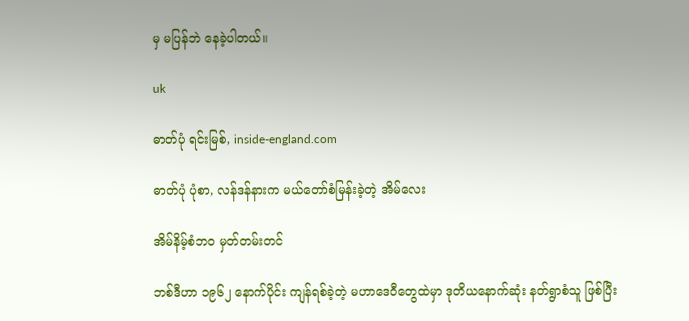မှ မပြန်ဘဲ နေခဲ့ပါတယ်။

uk

ဓာတ်ပုံ ရင်းမြစ်, inside-england.com

ဓာတ်ပုံ ပုံစာ, လန်ဒန်နားက မယ်တော်စံမြန်းခဲ့တဲ့ အိမ်လေး

အိမ်နိမ့်စံဘဝ မှတ်တမ်းတင်

ဘစ်ဒီဟာ ၁၉၆၂ နောက်ပိုင်း ကျန်ရစ်ခဲ့တဲ့ မဟာဒေဝီတွေထဲမှာ ဒုတိယနောက်ဆုံး နတ်ရွာစံသူ ဖြစ်ပြီး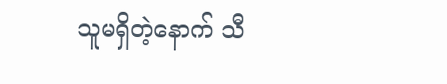သူမရှိတဲ့နောက် သီ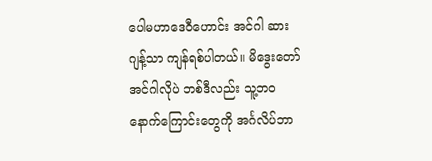ပေါမဟာဒေဝီဟောင်း အင်ဂါ ဆားဂျန့်သာ ကျန်ရစ်ပါတယ်။ မိဒွေးတော် အင်ဂါလိုပဲ ဘစ်ဒီလည်း သူ့ဘဝနောက်ကြောင်းတွေကို အင်္ဂလိပ်ဘာ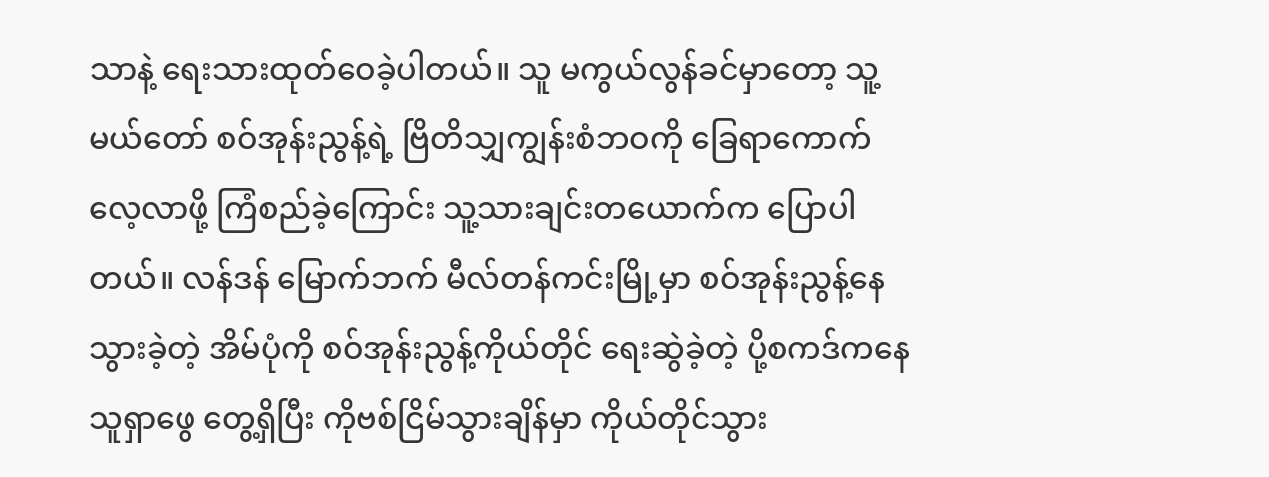သာနဲ့ ရေးသားထုတ်ဝေခဲ့ပါတယ်။ သူ မကွယ်လွန်ခင်မှာတော့ သူ့မယ်တော် စဝ်အုန်းညွန့်ရဲ့ ဗြိတိသျှကျွန်းစံဘဝကို ခြေရာကောက် လေ့လာဖို့ ကြံစည်ခဲ့ကြောင်း သူ့သားချင်းတယောက်က ပြောပါတယ်။ လန်ဒန် မြောက်ဘက် မီလ်တန်ကင်းမြို့မှာ စဝ်အုန်းညွန့်နေသွားခဲ့တဲ့ အိမ်ပုံကို စဝ်အုန်းညွန့်ကိုယ်တိုင် ရေးဆွဲခဲ့တဲ့ ပို့စကဒ်ကနေ သူရှာဖွေ တွေ့ရှိပြီး ကိုဗစ်ငြိမ်သွားချိန်မှာ ကိုယ်တိုင်သွား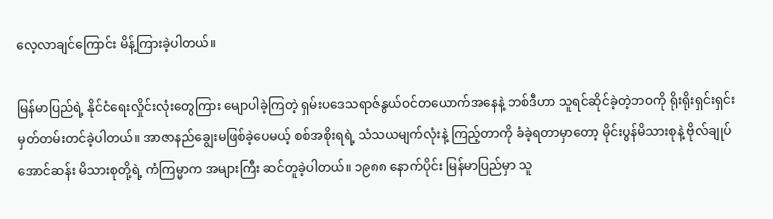လေ့လာချင်ကြောင်း မိန့်ကြားခဲ့ပါတယ်။

မြန်မာပြည်ရဲ့ နိုင်ငံရေးလှိုင်းလုံးတွေကြား မျောပါခဲ့ကြတဲ့ ရှမ်းပဒေသရာဇ်နွယ်ဝင်တယောက်အနေနဲ့ ဘစ်ဒီဟာ သူရင်ဆိုင်ခဲ့တဲ့ဘဝကို ရိုးရိုးရှင်းရှင်း မှတ်တမ်းတင်ခဲ့ပါတယ်။ အာဇာနည်ချွေးမဖြစ်ခဲ့ပေမယ့် စစ်အစိုးရရဲ့ သံသယမျက်လုံးနဲ့ ကြည့်တာကို ခံခဲ့ရတာမှာတော့ မိုင်းပွန်မိသားစုနဲ့ ဗိုလ်ချုပ် အောင်ဆန်း မိသားစုတို့ရဲ့ ကံကြမ္မာက အများကြီး ဆင်တူခဲ့ပါတယ်။ ၁၉၈၈ နောက်ပိုင်း မြန်မာပြည်မှာ သူ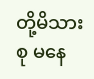တို့မိသားစု မနေ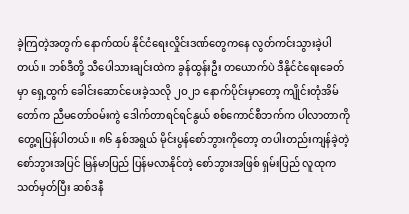ခဲ့ကြတဲ့အတွက် နောက်ထပ် နိုင်ငံရေးလှိုင်းဒဏ်တွေကနေ လွတ်ကင်းသွားခဲ့ပါတယ်။ ဘစ်ဒီတို့ သီပေါသားချင်းထဲက ခွန်ထွန်းဦး တယောက်ပဲ ဒီနိုင်ငံရေးခေတ်မှာ ရှေ့ထွက် ခေါင်းဆောင်ပေးခဲ့သလို ၂ဝ၂၁ နောက်ပိုင်းမှာတော့ ကျိုင်းတုံအိမ်တော်က ညီမတော်ဝမ်းကွဲ ဒေါက်တာရင်ရင်နွယ် စစ်ကောင်စီဘက်က ပါလာတာကို တွေ့ရပြန်ပါတယ်။ ၈၆ နှစ်အရွယ် မိုင်းပွန်စော်ဘွားကိုတော့ တပါးတည်းကျန်ခဲ့တဲ့ စော်ဘွားအပြင် မြန်မာပြည် ပြန်မလာနိုင်တဲ့ စော်ဘွားအဖြစ် ရှမ်းပြည် လူထုက သတ်မှတ်ပြီး ဆစ်ဒနီ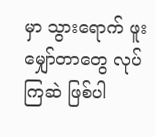မှာ သွားရောက် ဖူးမျှော်တာတွေ လုပ်ကြဆဲ ဖြစ်ပါ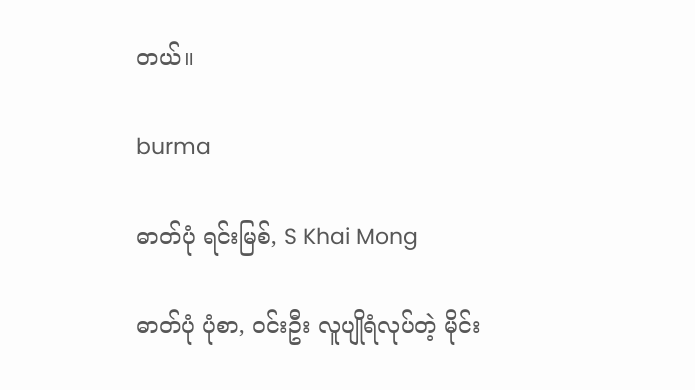တယ်။

burma

ဓာတ်ပုံ ရင်းမြစ်, S Khai Mong

ဓာတ်ပုံ ပုံစာ, ဝင်းဦး လူပျိုရံလုပ်တဲ့ မိုင်း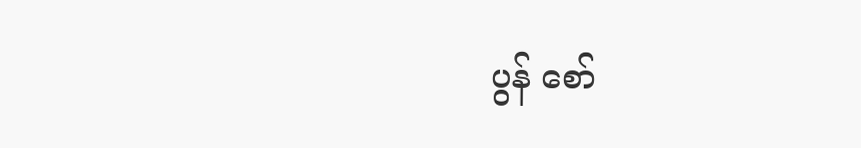ပွန် စော်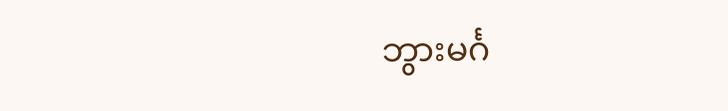ဘွားမင်္ဂ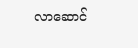လာဆောင်